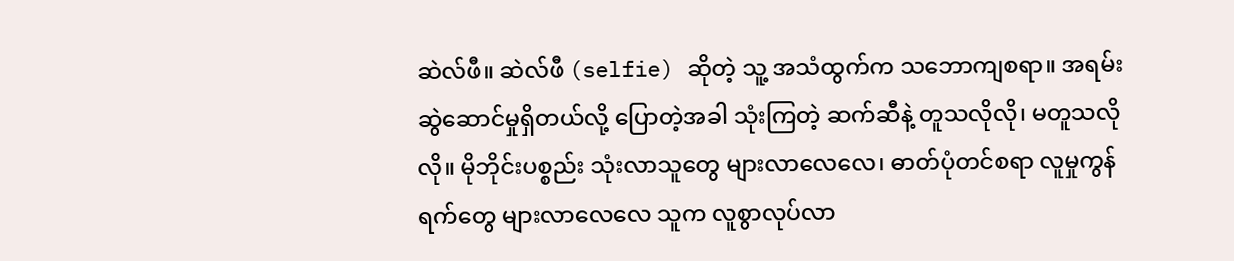ဆဲလ်ဖီ။ ဆဲလ်ဖီ (selfie) ဆိုတဲ့ သူ့ အသံထွက်က သဘောကျစရာ။ အရမ်းဆွဲဆောင်မှုရှိတယ်လို့ ပြောတဲ့အခါ သုံးကြတဲ့ ဆက်ဆီနဲ့ တူသလိုလို၊ မတူသလိုလို။ မိုဘိုင်းပစ္စည်း သုံးလာသူတွေ များလာလေလေ၊ ဓာတ်ပုံတင်စရာ လူမှုကွန်ရက်တွေ များလာလေလေ သူက လူစွာလုပ်လာ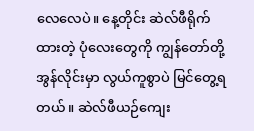လေလေပဲ။ နေ့တိုင်း ဆဲလ်ဖီရိုက်ထားတဲ့ ပုံလေးတွေကို ကျွန်တော်တို့ အွန်လိုင်းမှာ လွယ်ကူစွာပဲ မြင်တွေ့ရတယ်။ ဆဲလ်ဖီယဉ်ကျေး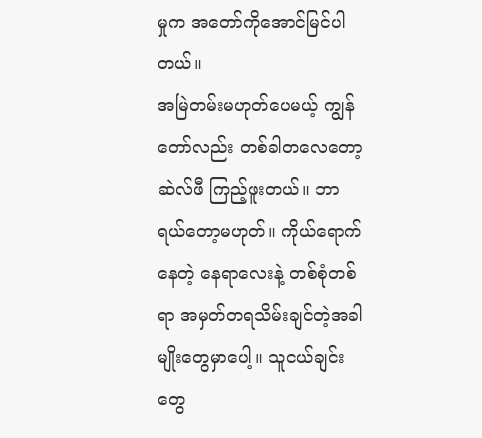မှုက အတော်ကိုအောင်မြင်ပါတယ်။
အမြဲတမ်းမဟုတ်ပေမယ့် ကျွန်တော်လည်း တစ်ခါတလေတော့ ဆဲလ်ဖီ ကြည့်ဖူးတယ်။ ဘာရယ်တော့မဟုတ်။ ကိုယ်ရောက်နေတဲ့ နေရာလေးနဲ့ တစ်စုံတစ်ရာ အမှတ်တရသိမ်းချင်တဲ့အခါမျိုးတွေမှာပေါ့။ သူငယ်ချင်းတွေ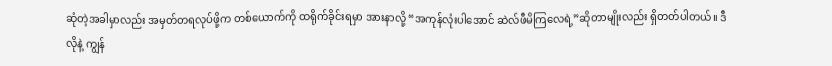ဆုံတဲ့အခါမှာလည်း အမှတ်တရလုပ်ဖို့က တစ်ယောက်ကို ထရိုက်ခိုင်းရမှာ အားနာလို့ “အကုန်လုံးပါအောင် ဆဲလ်ဖီမိကြလေရဲ့”ဆိုတာမျိုးလည်း ရှိတတ်ပါတယ်။ ဒီလိုနဲ့ ကျွန်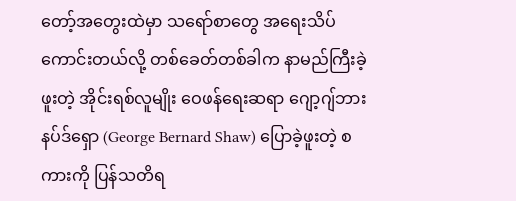တော့်အတွေးထဲမှာ သရော်စာတွေ အရေးသိပ်ကောင်းတယ်လို့ တစ်ခေတ်တစ်ခါက နာမည်ကြီးခဲ့ဖူးတဲ့ အိုင်းရစ်လူမျိုး ဝေဖန်ရေးဆရာ ဂျော့ဂျ်ဘားနပ်ဒ်ရှော (George Bernard Shaw) ပြောခဲ့ဖူးတဲ့ စကားကို ပြန်သတိရ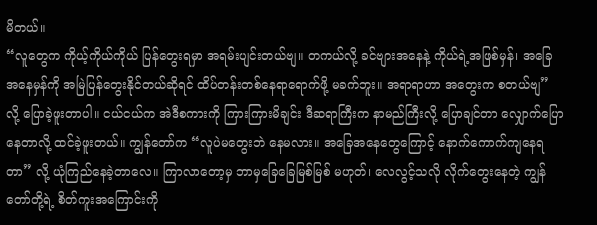မိတယ်။
“လူတွေက ကိုယ့်ကိုယ်ကိုယ် ပြန်တွေးရမှာ အရမ်းပျင်းတယ်ဗျ။ တကယ်လို့ ခင်ဗျားအနေနဲ့ ကိုယ်ရဲ့အဖြစ်မှန်၊ အခြေအနေမှန်ကို အမြဲပြန်တွေးနိုင်တယ်ဆိုရင် ထိပ်တန်းတစ်နေရာရောက်ဖို့ မခက်ဘူး။ အရာရာဟာ အတွေးက စတယ်ဗျ” လို့ ပြောခဲ့ဖူးတာပါ။ ငယ်ငယ်က အဲဒီစကားကို ကြားကြားမိချင်း ဒီဆရာကြီးက နာမည်ကြီးလို့ ပြောချင်တာ လျှောက်ပြောနေတာလို့ ထင်ခဲ့ဖူးတယ်။ ကျွန်တော်က “လူပဲမတွေးဘဲ နေမလား။ အခြေအနေတွေကြောင့် နောက်ကောက်ကျနေရတာ” လို့ ယုံကြည်နေခဲ့တာလေ။ ကြာလာတော့မှ ဘာမှခြေခြေမြစ်မြစ် မဟုတ်၊ လေလွင့်သလို လိုက်တွေးနေတဲ့ ကျွန်တော်တို့ရဲ့ စိတ်ကူးအကြောင်းကို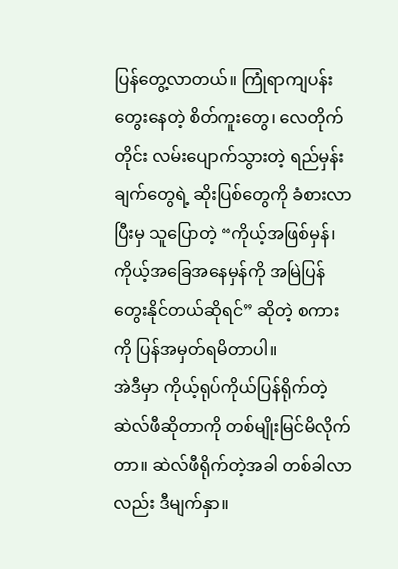ပြန်တွေ့လာတယ်။ ကြုံရာကျပန်းတွေးနေတဲ့ စိတ်ကူးတွေ၊ လေတိုက်တိုင်း လမ်းပျောက်သွားတဲ့ ရည်မှန်းချက်တွေရဲ့ ဆိုးပြစ်တွေကို ခံစားလာပြီးမှ သူပြောတဲ့ “ကိုယ့်အဖြစ်မှန်၊ ကိုယ့်အခြေအနေမှန်ကို အမြဲပြန်တွေးနိုင်တယ်ဆိုရင်” ဆိုတဲ့ စကားကို ပြန်အမှတ်ရမိတာပါ။
အဲဒီမှာ ကိုယ့်ရုပ်ကိုယ်ပြန်ရိုက်တဲ့ ဆဲလ်ဖီဆိုတာကို တစ်မျိုးမြင်မိလိုက်တာ။ ဆဲလ်ဖီရိုက်တဲ့အခါ တစ်ခါလာလည်း ဒီမျက်နှာ။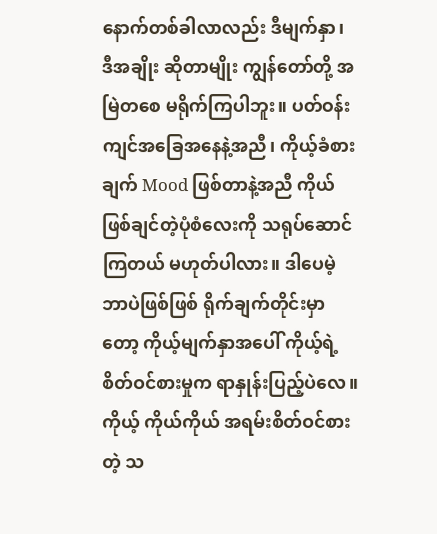နောက်တစ်ခါလာလည်း ဒီမျက်နှာ၊ ဒီအချိုး ဆိုတာမျိုး ကျွန်တော်တို့ အမြဲတစေ မရိုက်ကြပါဘူး။ ပတ်ဝန်းကျင်အခြေအနေနဲ့အညီ၊ ကိုယ့်ခံစားချက် Mood ဖြစ်တာနဲ့အညီ ကိုယ်ဖြစ်ချင်တဲ့ပုံစံလေးကို သရုပ်ဆောင်ကြတယ် မဟုတ်ပါလား။ ဒါပေမဲ့ ဘာပဲဖြစ်ဖြစ် ရိုက်ချက်တိုင်းမှာတော့ ကိုယ့်မျက်နှာအပေါ် ကိုယ့်ရဲ့ စိတ်ဝင်စားမှုက ရာနှုန်းပြည့်ပဲလေ။ ကိုယ့် ကိုယ်ကိုယ် အရမ်းစိတ်ဝင်စားတဲ့ သ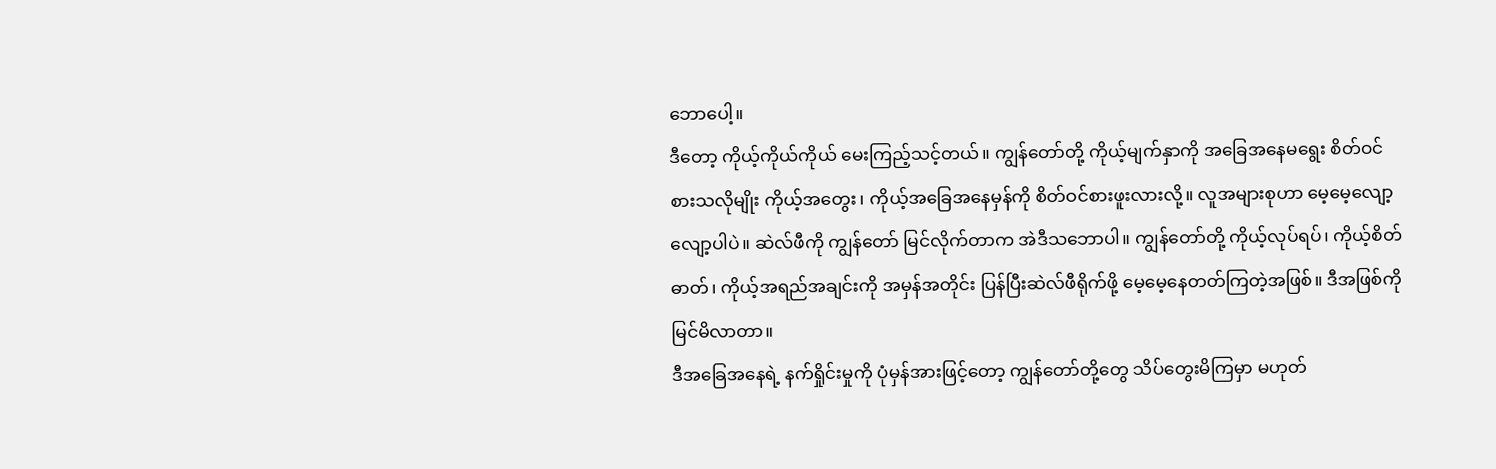ဘောပေါ့။
ဒီတော့ ကိုယ့်ကိုယ်ကိုယ် မေးကြည့်သင့်တယ်။ ကျွန်တော်တို့ ကိုယ့်မျက်နှာကို အခြေအနေမရွေး စိတ်ဝင်စားသလိုမျိုး ကိုယ့်အတွေး၊ ကိုယ့်အခြေအနေမှန်ကို စိတ်ဝင်စားဖူးလားလို့။ လူအများစုဟာ မေ့မေ့လျော့လျော့ပါပဲ။ ဆဲလ်ဖီကို ကျွန်တော် မြင်လိုက်တာက အဲဒီသဘောပါ။ ကျွန်တော်တို့ ကိုယ့်လုပ်ရပ်၊ ကိုယ့်စိတ်ဓာတ်၊ ကိုယ့်အရည်အချင်းကို အမှန်အတိုင်း ပြန်ပြီးဆဲလ်ဖီရိုက်ဖို့ မေ့မေ့နေတတ်ကြတဲ့အဖြစ်။ ဒီအဖြစ်ကို မြင်မိလာတာ။
ဒီအခြေအနေရဲ့ နက်ရှိုင်းမှုကို ပုံမှန်အားဖြင့်တော့ ကျွန်တော်တို့တွေ သိပ်တွေးမိကြမှာ မဟုတ်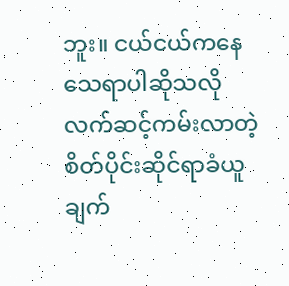ဘူး။ ငယ်ငယ်ကနေ သေရာပါဆိုသလို လက်ဆင့်ကမ်းလာတဲ့ စိတ်ပိုင်းဆိုင်ရာခံယူချက်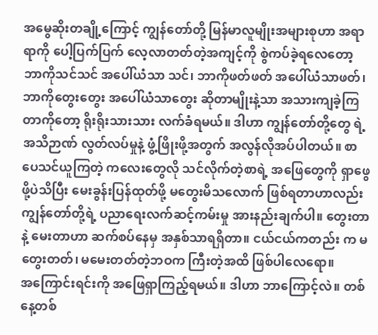အမွေဆိုးတချို့ကြောင့် ကျွန်တော်တို့ မြန်မာလူမျိုးအများစုဟာ အရာရာကို ပေါ့ပြက်ပြက် လေ့လာတတ်တဲ့အကျင့်ကို စွဲကပ်ခဲ့ရလေတော့ ဘာကိုသင်သင် အပေါ်ယံသာ သင်၊ ဘာကိုဖတ်ဖတ် အပေါ်ယံသာဖတ်၊ ဘာကိုတွေးတွေး အပေါ်ယံသာတွေး ဆိုတာမျိုးနဲ့သာ အသားကျခဲ့ကြတာကိုတော့ ရိုးရိုးသားသား လက်ခံရမယ်။ ဒါဟာ ကျွန်တော်တို့တွေ ရဲ့ အသိဉာဏ် လွတ်လပ်မှုနဲ့ ဖွံ့ဖြိုးဖို့အတွက် အလွန်လိုအပ်ပါတယ်။ စာပေသင်ယူကြတဲ့ ကလေးတွေလို သင်လိုက်တဲ့စာရဲ့ အဖြေတွေကို ရှာဖွေဖို့ပဲသိပြီး မေးခွန်းပြန်ထုတ်ဖို့ မတွေးမိသလောက် ဖြစ်ရတာဟာလည်း ကျွန်တော်တို့ရဲ့ ပညာရေးလက်ဆင့်ကမ်းမှု အားနည်းချက်ပါ။ တွေးတာနဲ့ မေးတာဟာ ဆက်စပ်နေမှ အနှစ်သာရရှိတာ။ ငယ်ငယ်ကတည်း က မတွေးတတ်၊ မမေးတတ်တဲ့ဘဝက ကြီးတဲ့အထိ ဖြစ်ပါလေရော။
အကြောင်းရင်းကို အဖြေရှာကြည့်ရမယ်။ ဒါဟာ ဘာကြောင့်လဲ။ တစ်နေ့တစ်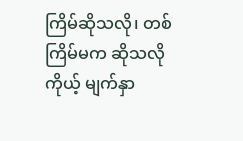ကြိမ်ဆိုသလို၊ တစ်ကြိမ်မက ဆိုသလို ကိုယ့် မျက်နှာ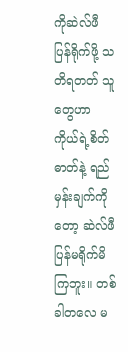ကိုဆဲလ်ဖီ ပြန်ရိုက်ဖို့ သတိရတတ် သူတွေဟာ ကိုယ်ရဲ့စိတ်ဓာတ်နဲ့ ရည်မှန်းချက်ကိုတော့ ဆဲလ်ဖီ ပြန်မရိုက်မိကြဘူး။ တစ်ခါတလေ မ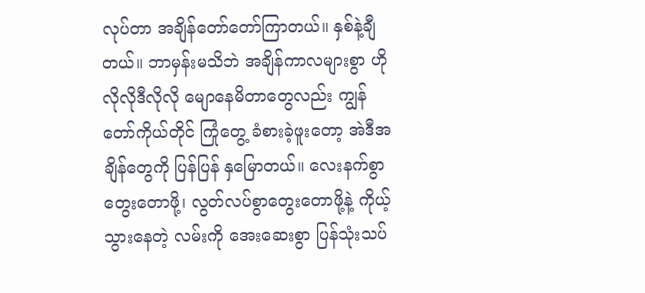လုပ်တာ အချိန်တော်တော်ကြာတယ်။ နှစ်နဲ့ချီတယ်။ ဘာမှန်းမသိဘဲ အချိန်ကာလများစွာ ဟိုလိုလိုဒီလိုလို မျောနေမိတာတွေလည်း ကျွန်တော်ကိုယ်တိုင် ကြုံတွေ့ ခံစားခဲ့ဖူးတော့ အဲဒီအချိန်တွေကို ပြန်ပြန် နှမြောတယ်။ လေးနက်စွာတွေးတောဖို့၊ လွတ်လပ်စွာတွေးတောဖို့နဲ့ ကိုယ့်သွားနေတဲ့ လမ်းကို အေးဆေးစွာ ပြန်သုံးသပ်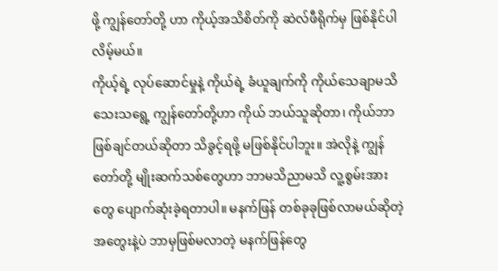ဖို့ ကျွန်တော်တို့ ဟာ ကိုယ့်အသိစိတ်ကို ဆဲလ်ဖီရိုက်မှ ဖြစ်နိုင်ပါလိမ့်မယ်။
ကိုယ့်ရဲ့ လုပ်ဆောင်မှုနဲ့ ကိုယ်ရဲ့ ခံယူချက်ကို ကိုယ်သေချာမသိသေးသရွေ့ ကျွန်တော်တို့ဟာ ကိုယ် ဘယ်သူဆိုတာ၊ ကိုယ်ဘာဖြစ်ချင်တယ်ဆိုတာ သိခွင့်ရဖို့ မဖြစ်နိုင်ပါဘူး။ အဲလိုနဲ့ ကျွန်တော်တို့ မျိုးဆက်သစ်တွေဟာ ဘာမသိညာမသိ လူ့စွမ်းအားတွေ ပျောက်ဆုံးခဲ့ရတာပါ။ မနက်ဖြန် တစ်ခုခုဖြစ်လာမယ်ဆိုတဲ့ အတွေးနဲ့ပဲ ဘာမှဖြစ်မလာတဲ့ မနက်ဖြန်တွေ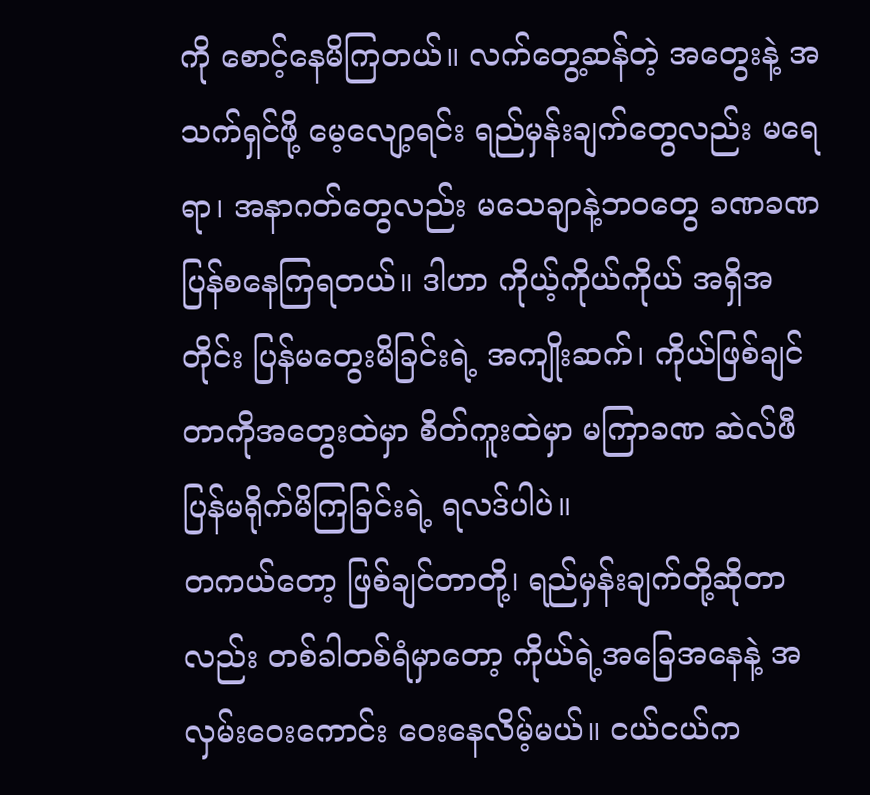ကို စောင့်နေမိကြတယ်။ လက်တွေ့ဆန်တဲ့ အတွေးနဲ့ အသက်ရှင်ဖို့ မေ့လျော့ရင်း ရည်မှန်းချက်တွေလည်း မရေရာ၊ အနာဂတ်တွေလည်း မသေချာနဲ့ဘဝတွေ ခဏခဏ ပြန်စနေကြရတယ်။ ဒါဟာ ကိုယ့်ကိုယ်ကိုယ် အရှိအတိုင်း ပြန်မတွေးမိခြင်းရဲ့ အကျိုးဆက်၊ ကိုယ်ဖြစ်ချင်တာကိုအတွေးထဲမှာ စိတ်ကူးထဲမှာ မကြာခဏ ဆဲလ်ဖီ ပြန်မရိုက်မိကြခြင်းရဲ့ ရလဒ်ပါပဲ။
တကယ်တော့ ဖြစ်ချင်တာတို့၊ ရည်မှန်းချက်တို့ဆိုတာလည်း တစ်ခါတစ်ရံမှာတော့ ကိုယ်ရဲ့အခြေအနေနဲ့ အလှမ်းဝေးကောင်း ဝေးနေလိမ့်မယ်။ ငယ်ငယ်က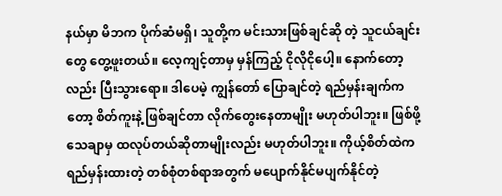နယ်မှာ မိဘက ပိုက်ဆံမရှိ၊ သူတို့က မင်းသားဖြစ်ချင်ဆို တဲ့ သူငယ်ချင်းတွေ တွေ့ဖူးတယ်။ လေ့ကျင့်တာမှ မှန်ကြည့် ငိုလိုငိုပေါ့။ နောက်တော့လည်း ပြီးသွားရော။ ဒါပေမဲ့ ကျွန်တော် ပြောချင်တဲ့ ရည်မှန်းချက်ကတော့ စိတ်ကူးနဲ့ ဖြစ်ချင်တာ လိုက်တွေးနေတာမျိုး မဟုတ်ပါဘူး။ ဖြစ်ဖို့သေချာမှ ထလုပ်တယ်ဆိုတာမျိုးလည်း မဟုတ်ပါဘူး။ ကိုယ့်စိတ်ထဲက ရည်မှန်းထားတဲ့ တစ်စုံတစ်ရာအတွက် မပျောက်နိုင်မပျက်နိုင်တဲ့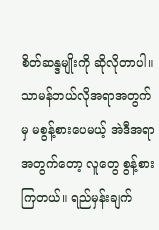စိတ်ဆန္ဒမျိုးကို ဆိုလိုတာပါ။ သာမန်ဘယ်လိုအရာအတွက်မှ မစွန့်စားပေမယ့် အဲဒီအရာအတွက်တော့ လူတွေ စွန့်စားကြတယ်။ ရည်မှန်းချက်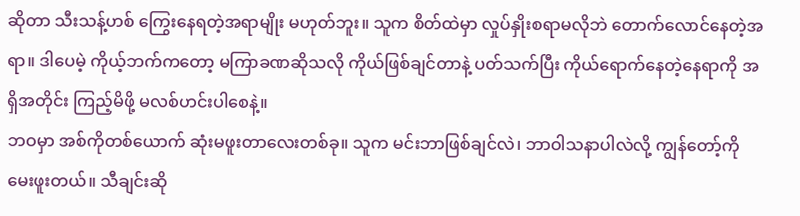ဆိုတာ သီးသန့်ဟစ် ကြွေးနေရတဲ့အရာမျိုး မဟုတ်ဘူး။ သူက စိတ်ထဲမှာ လှုပ်နှိုးစရာမလိုဘဲ တောက်လောင်နေတဲ့အရာ။ ဒါပေမဲ့ ကိုယ့်ဘက်ကတော့ မကြာခဏဆိုသလို ကိုယ်ဖြစ်ချင်တာနဲ့ ပတ်သက်ပြီး ကိုယ်ရောက်နေတဲ့နေရာကို အရှိအတိုင်း ကြည့်မိဖို့ မလစ်ဟင်းပါစေနဲ့။
ဘဝမှာ အစ်ကိုတစ်ယောက် ဆုံးမဖူးတာလေးတစ်ခု။ သူက မင်းဘာဖြစ်ချင်လဲ၊ ဘာဝါသနာပါလဲလို့ ကျွန်တော့်ကို မေးဖူးတယ်။ သီချင်းဆို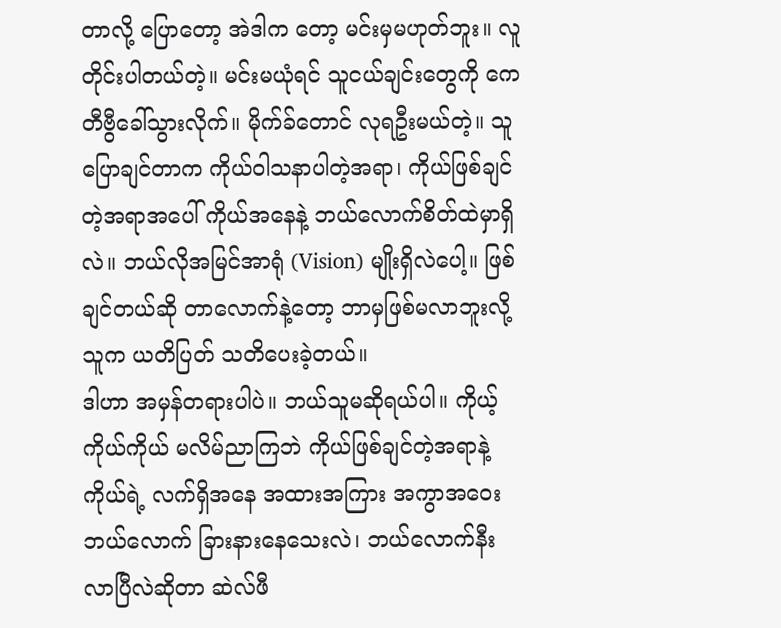တာလို့ ပြောတော့ အဲဒါက တော့ မင်းမှမဟုတ်ဘူး။ လူတိုင်းပါတယ်တဲ့။ မင်းမယုံရင် သူငယ်ချင်းတွေကို ကေတီဗွီခေါ်သွားလိုက်။ မိုက်ခ်တောင် လုရဦးမယ်တဲ့။ သူပြောချင်တာက ကိုယ်ဝါသနာပါတဲ့အရာ၊ ကိုယ်ဖြစ်ချင်တဲ့အရာအပေါ် ကိုယ်အနေနဲ့ ဘယ်လောက်စိတ်ထဲမှာရှိလဲ။ ဘယ်လိုအမြင်အာရုံ (Vision) မျိုးရှိလဲပေါ့။ ဖြစ်ချင်တယ်ဆို တာလောက်နဲ့တော့ ဘာမှဖြစ်မလာဘူးလို့ သူက ယတိပြတ် သတိပေးခဲ့တယ်။
ဒါဟာ အမှန်တရားပါပဲ။ ဘယ်သူမဆိုရယ်ပါ။ ကိုယ့် ကိုယ်ကိုယ် မလိမ်ညာကြဘဲ ကိုယ်ဖြစ်ချင်တဲ့အရာနဲ့ ကိုယ်ရဲ့ လက်ရှိအနေ အထားအကြား အကွာအဝေး ဘယ်လောက် ခြားနားနေသေးလဲ၊ ဘယ်လောက်နီးလာပြီလဲဆိုတာ ဆဲလ်ဖီ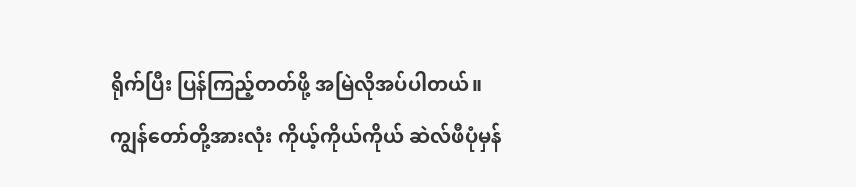ရိုက်ပြီး ပြန်ကြည့်တတ်ဖို့ အမြဲလိုအပ်ပါတယ်။
ကျွန်တော်တို့အားလုံး ကိုယ့်ကိုယ်ကိုယ် ဆဲလ်ဖီပုံမှန်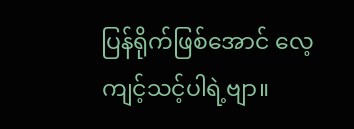ပြန်ရိုက်ဖြစ်အောင် လေ့ကျင့်သင့်ပါရဲ့ဗျာ။